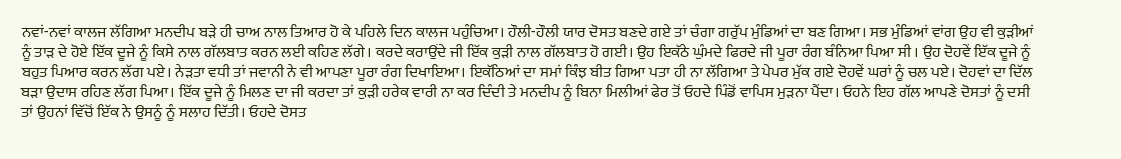ਨਵਾਂ-ਨਵਾਂ ਕਾਲਜ ਲੱਗਿਆ ਮਨਦੀਪ ਬੜੇ ਹੀ ਚਾਅ ਨਾਲ ਤਿਆਰ ਹੋ ਕੇ ਪਹਿਲੇ ਦਿਨ ਕਾਲਜ ਪਹੁੰਚਿਆ। ਹੌਲੀ-ਹੌਲੀ ਯਾਰ ਦੋਸਤ ਬਣਦੇ ਗਏ ਤਾਂ ਚੰਗਾ ਗਰੁੱਪ ਮੁੰਡਿਆਂ ਦਾ ਬਣ ਗਿਆ। ਸਭ ਮੁੰਡਿਆਂ ਵਾਂਗ ਉਹ ਵੀ ਕੁੜੀਆਂ ਨੂੰ ਤਾੜ ਦੇ ਹੋਏ ਇੱਕ ਦੂਜੇ ਨੂੰ ਕਿਸੇ ਨਾਲ ਗੱਲਬਾਤ ਕਰਨ ਲਈ ਕਹਿਣ ਲੱਗੇ। ਕਰਦੇ ਕਰਾਉਂਦੇ ਜੀ ਇੱਕ ਕੁੜੀ ਨਾਲ ਗੱਲਬਾਤ ਹੋ ਗਈ। ਉਹ ਇਕੱਠੇ ਘੁੰਮਦੇ ਫਿਰਦੇ ਜੀ ਪੂਰਾ ਰੰਗ ਬੰਨਿਆ ਪਿਆ ਸੀ । ਉਹ ਦੋਹਵੇਂ ਇੱਕ ਦੂਜੇ ਨੂੰ ਬਹੁਤ ਪਿਆਰ ਕਰਨ ਲੱਗ ਪਏ। ਨੇੜਤਾ ਵਧੀ ਤਾਂ ਜਵਾਨੀ ਨੇ ਵੀ ਆਪਣਾ ਪੂਰਾ ਰੰਗ ਦਿਖਾਇਆ। ਇਕੱਠਿਆਂ ਦਾ ਸਮਾਂ ਕਿੰਝ ਬੀਤ ਗਿਆ ਪਤਾ ਹੀ ਨਾ ਲੱਗਿਆ ਤੇ ਪੇਪਰ ਮੁੱਕ ਗਏ ਦੋਹਵੇਂ ਘਰਾਂ ਨੂੰ ਚਲ ਪਏ। ਦੋਹਵਾਂ ਦਾ ਦਿੱਲ ਬੜਾ ਉਦਾਸ ਰਹਿਣ ਲੱਗ ਪਿਆ। ਇੱਕ ਦੂਜੇ ਨੂੰ ਮਿਲਣ ਦਾ ਜੀ ਕਰਦਾ ਤਾਂ ਕੁੜੀ ਹਰੇਕ ਵਾਰੀ ਨਾ ਕਰ ਦਿੰਦੀ ਤੇ ਮਨਦੀਪ ਨੂੰ ਬਿਨਾ ਮਿਲੀਆਂ ਫੇਰ ਤੋਂ ਓਹਦੇ ਪਿੰਡੋਂ ਵਾਪਿਸ ਮੁੜਨਾ ਪੈਂਦਾ। ਓਹਨੇ ਇਹ ਗੱਲ ਆਪਣੇ ਦੋਸਤਾਂ ਨੂੰ ਦਸੀ ਤਾਂ ਉਹਨਾਂ ਵਿੱਚੋਂ ਇੱਕ ਨੇ ਉਸਨੂੰ ਨੂੰ ਸਲਾਹ ਦਿੱਤੀ। ਓਹਦੇ ਦੋਸਤ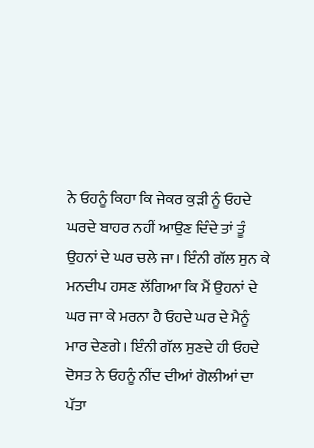ਨੇ ਓਹਨੂੰ ਕਿਹਾ ਕਿ ਜੇਕਰ ਕੁੜੀ ਨੂੰ ਓਹਦੇ ਘਰਦੇ ਬਾਹਰ ਨਹੀਂ ਆਉਣ ਦਿੰਦੇ ਤਾਂ ਤੂੰ ਉਹਨਾਂ ਦੇ ਘਰ ਚਲੇ ਜਾ। ਇੰਨੀ ਗੱਲ ਸੁਨ ਕੇ ਮਨਦੀਪ ਹਸਣ ਲੱਗਿਆ ਕਿ ਮੈਂ ਉਹਨਾਂ ਦੇ ਘਰ ਜਾ ਕੇ ਮਰਨਾ ਹੈ ਓਹਦੇ ਘਰ ਦੇ ਮੈਨੂੰ ਮਾਰ ਦੇਣਗੇ। ਇੰਨੀ ਗੱਲ ਸੁਣਦੇ ਹੀ ਓਹਦੇ ਦੋਸਤ ਨੇ ਓਹਨੂੰ ਨੀਂਦ ਦੀਆਂ ਗੋਲੀਆਂ ਦਾ ਪੱਤਾ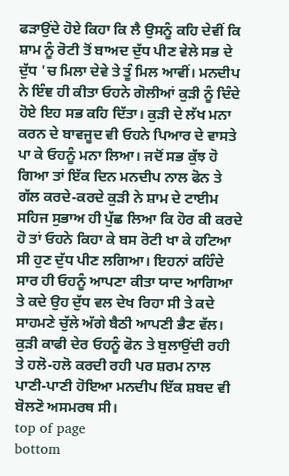ਫੜਾਉਂਦੇ ਹੋਏ ਕਿਹਾ ਕਿ ਲੈ ਉਸਨੂੰ ਕਹਿ ਦੇਵੀਂ ਕਿ ਸ਼ਾਮ ਨੂੰ ਰੋਟੀ ਤੋਂ ਬਾਅਦ ਦੁੱਧ ਪੀਣ ਵੇਲੇ ਸਭ ਦੇ ਦੁੱਧ 'ਚ ਮਿਲਾ ਦੇਵੇ ਤੇ ਤੂੰ ਮਿਲ ਆਵੀਂ। ਮਨਦੀਪ ਨੇ ਇੰਞ ਹੀ ਕੀਤਾ ਓਹਨੇ ਗੋਲੀਆਂ ਕੁੜੀ ਨੂੰ ਦਿੰਦੇ ਹੋਏ ਇਹ ਸਭ ਕਹਿ ਦਿੱਤਾ। ਕੁੜੀ ਦੇ ਲੱਖ ਮਨਾ ਕਰਨ ਦੇ ਬਾਵਜੂਦ ਵੀ ਓਹਨੇ ਪਿਆਰ ਦੇ ਵਾਸਤੇ ਪਾ ਕੇ ਓਹਨੂੰ ਮਨਾ ਲਿਆ। ਜਦੋਂ ਸਭ ਕੁੱਝ ਹੋ ਗਿਆ ਤਾਂ ਇੱਕ ਦਿਨ ਮਨਦੀਪ ਨਾਲ ਫੋਨ ਤੇ ਗੱਲ ਕਰਦੇ-ਕਰਦੇ ਕੁੜੀ ਨੇ ਸ਼ਾਮ ਦੇ ਟਾਈਮ ਸਹਿਜ ਸੁਭਾਅ ਹੀ ਪੁੱਛ ਲਿਆ ਕਿ ਹੋਰ ਕੀ ਕਰਦੇ ਹੋ ਤਾਂ ਓਹਨੇ ਕਿਹਾ ਕੇ ਬਸ ਰੋਟੀ ਖਾ ਕੇ ਹਟਿਆ ਸੀ ਹੁਣ ਦੁੱਧ ਪੀਣ ਲਗਿਆ। ਇਹਨਾਂ ਕਹਿੰਦੇ ਸਾਰ ਹੀ ਓਹਨੂੰ ਆਪਣਾ ਕੀਤਾ ਯਾਦ ਆਗਿਆ ਤੇ ਕਦੇ ਉਹ ਦੁੱਧ ਵਲ ਦੇਖ ਰਿਹਾ ਸੀ ਤੇ ਕਦੇ ਸਾਹਮਣੇ ਚੁੱਲੇ ਅੱਗੇ ਬੈਠੀ ਆਪਣੀ ਭੈਣ ਵੱਲ। ਕੁੜੀ ਕਾਫੀ ਦੇਰ ਓਹਨੂੰ ਫੋਨ ਤੇ ਬੁਲਾਉਂਦੀ ਰਹੀ ਤੇ ਹਲੋ-ਹਲੋ ਕਰਦੀ ਰਹੀ ਪਰ ਸ਼ਰਮ ਨਾਲ ਪਾਣੀ-ਪਾਣੀ ਹੋਇਆ ਮਨਦੀਪ ਇੱਕ ਸ਼ਬਦ ਵੀ ਬੋਲਣੋ ਅਸਮਰਥ ਸੀ।
top of page
bottom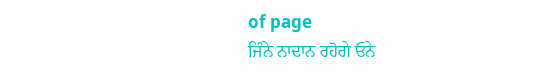of page
ਜਿੰਨੇ ਨਾਦਾਨ ਰਹੋਗੇ ਓਨੇ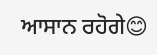ਆਸਾਨ ਰਹੋਗੇ😊